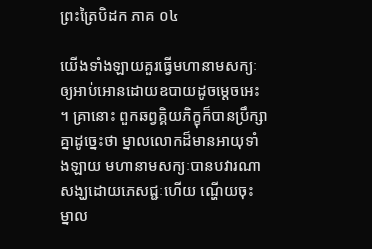ព្រះត្រៃបិដក ភាគ ០៤

យើងទាំងឡាយគួរធ្វើមហានាមសក្យៈឲ្យអាប់អោនដោយឧបាយដូចម្តេចអេះ។ គ្រានោះ ពួកឆព្វគ្គិយភិក្ខុក៏បានប្រឹក្សាគ្នាដូច្នេះថា ម្នាលលោកដ៏មានអាយុទាំងឡាយ មហានាមសក្យៈបានបវារណាសង្ឃដោយភេសជ្ជៈហើយ ណ្ហើយចុះ ម្នាល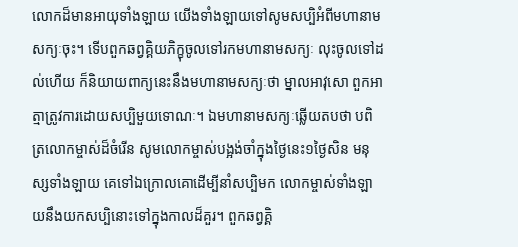លោកដ៏មានអាយុទាំងឡាយ យើងទាំងឡាយទៅសូមសប្បិអំពីមហានាមសក្យៈចុះ។ ទើបពួកឆព្វគ្គិយភិក្ខុចូលទៅរកមហានាមសក្យៈ លុះចូលទៅដល់ហើយ ក៏និយាយពាក្យនេះនឹងមហានាមសក្យៈថា ម្នាលអាវុសោ ពួកអាត្មាត្រូវការដោយសប្បិមួយទោណៈ។ ឯមហានាមសក្យៈឆ្លើយតបថា បពិត្រលោកម្ចាស់ដ៏ចំរើន សូមលោកម្ចាស់បង្អង់ចាំក្នុងថ្ងៃនេះ១ថ្ងៃសិន មនុស្សទាំងឡាយ គេទៅឯក្រោលគោដើម្បីនាំសប្បិមក លោកម្ចាស់ទាំងឡាយនឹងយកសប្បិនោះទៅក្នុងកាលដ៏គួរ។ ពួកឆព្វគ្គិ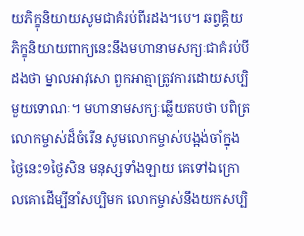យភិក្ខុនិយាយសូមជាគំរប់ពីរដង។បេ។ ឆព្វគ្គិយភិក្ខុនិយាយពាក្យនេះនឹងមហានាមសក្យៈជាគំរប់បីដងថា ម្នាលអាវុសោ ពួកអាត្មាត្រូវការដោយសប្បិមួយទោណៈ។ មហានាមសក្យៈឆ្លើយតបថា បពិត្រលោកម្ចាស់ដ៏ចំរើន សូមលោកម្ចាស់បង្អង់ចាំក្នុងថ្ងៃនេះ១ថ្ងៃសិន មនុស្សទាំងឡាយ គេទៅឯក្រោលគោដើម្បីនាំសប្បិមក លោកម្ចាស់នឹងយកសប្បិ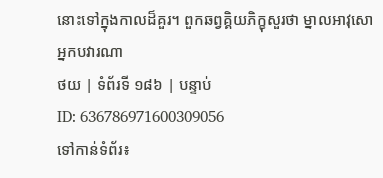នោះទៅក្នុងកាលដ៏គួរ។ ពួកឆព្វគ្គិយភិក្ខុសួរថា ម្នាលអាវុសោ អ្នកបវារណា
ថយ | ទំព័រទី ១៨៦ | បន្ទាប់
ID: 636786971600309056
ទៅកាន់ទំព័រ៖